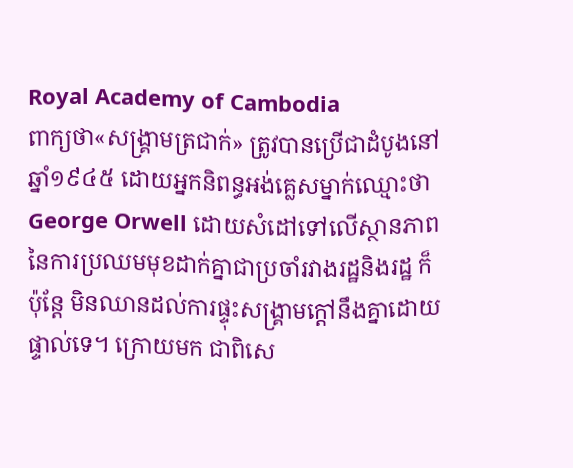Royal Academy of Cambodia
ពាក្យថា«សង្រ្គាមត្រជាក់» ត្រូវបានប្រើជាដំបូងនៅឆ្នាំ១៩៤៥ ដោយអ្នកនិពន្ធអង់គ្លេសម្នាក់ឈ្មោះថា George Orwell ដោយសំដៅទៅលើស្ថានភាពនៃការប្រឈមមុខដាក់គ្នាជាប្រចាំរវាងរដ្ឋនិងរដ្ឋ ក៏ប៉ុន្តែ មិនឈានដល់ការផ្ទុះសង្រ្គាមក្តៅនឹងគ្នាដោយផ្ទាល់ទេ។ ក្រោយមក ជាពិសេ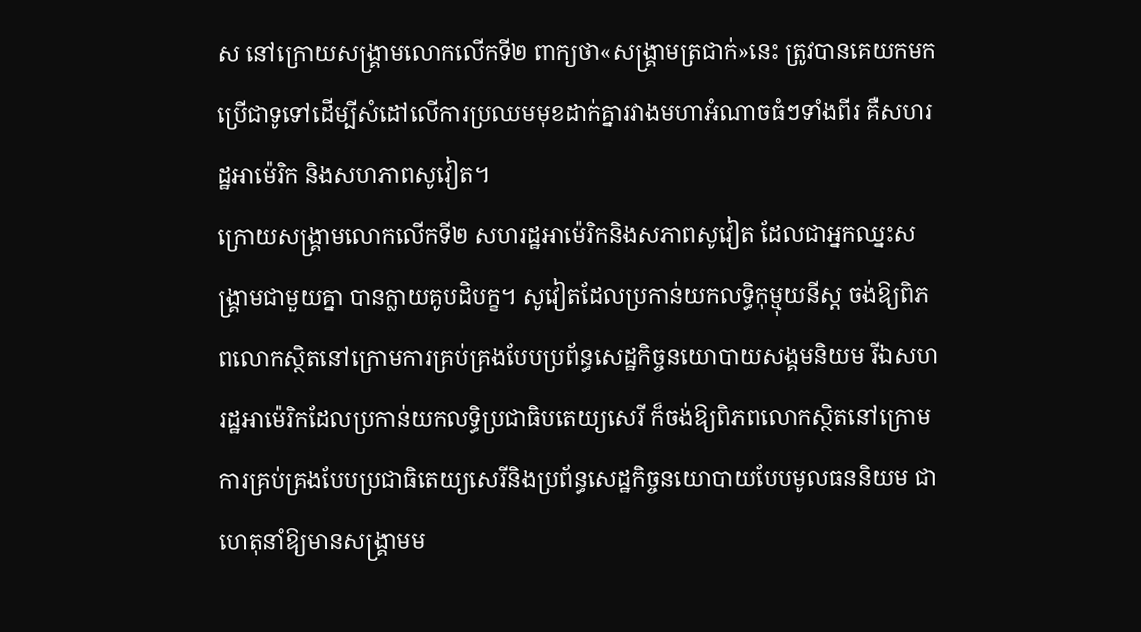ស នៅក្រោយសង្រ្គាមលោកលើកទី២ ពាក្យថា«សង្រ្គាមត្រជាក់»នេះ ត្រូវបានគេយកមកប្រើជាទូទៅដើម្បីសំដៅលើការប្រឈមមុខដាក់គ្នារវាងមហាអំណាចធំៗទាំងពីរ គឺសហរដ្ឋអាម៉េរិក និងសហភាពសូវៀត។
ក្រោយសង្រ្គាមលោកលើកទី២ សហរដ្ឋអាម៉េរិកនិងសភាពសូវៀត ដែលជាអ្នកឈ្នះសង្រ្គាមជាមួយគ្នា បានក្លាយគូបដិបក្ខ។ សូវៀតដែលប្រកាន់យកលទ្ធិកុម្មុយនីស្ត ចង់ឱ្យពិភពលោកស្ថិតនៅក្រោមការគ្រប់គ្រងបែបប្រព័ន្ធសេដ្ឋកិច្ចនយោបាយសង្គមនិយម រីឯសហរដ្ឋអាម៉េរិកដែលប្រកាន់យកលទ្ធិប្រជាធិបតេយ្យសេរី ក៏ចង់ឱ្យពិភពលោកស្ថិតនៅក្រោមការគ្រប់គ្រងបែបប្រជាធិតេយ្យសេរីនិងប្រព័ន្ធសេដ្ឋកិច្ចនយោបាយបែបមូលធននិយម ជាហេតុនាំឱ្យមានសង្រ្គាមម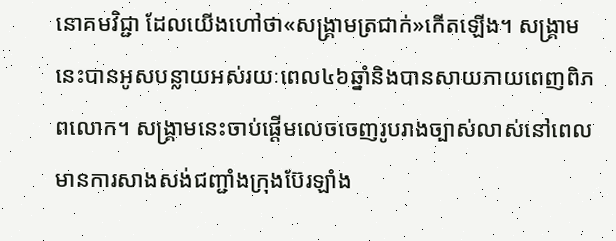នោគមវិជ្ជា ដែលយើងហៅថា«សង្រ្គាមត្រជាក់»កើតឡើង។ សង្រ្គាមនេះបានអូសបន្លាយអស់រយៈពេល៤៦ឆ្នាំនិងបានសាយភាយពេញពិភពលោក។ សង្រ្គាមនេះចាប់ផ្ដើមលេចចេញរូបរាងច្បាស់លាស់នៅពេលមានការសាងសង់ជញ្ជាំងក្រុងប៊ែរឡាំង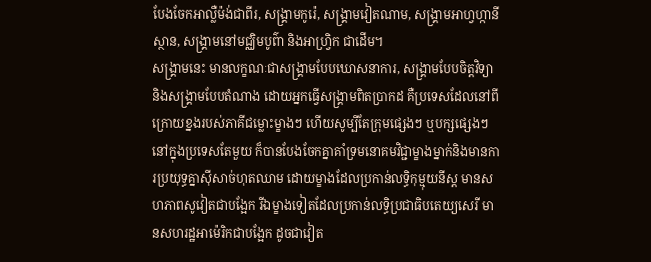បែងចែកអាល្លឺម៉ង់ជាពីរ, សង្រ្គាមកូរ៉េ, សង្រ្គាមវៀតណាម, សង្រ្គាមអាហ្វហ្កានីស្ថាន, សង្រ្គាមនៅមជ្ឈិមបូព៌ា និងអាហ្វ្រិក ជាដើម។
សង្រ្គាមនេះ មានលក្ខណៈជាសង្រ្គាមបែបឃោសនាការ, សង្រ្គាមបែបចិត្តវិទ្យា និងសង្រ្គាមបែបតំណាង ដោយអ្នកធ្វើសង្រ្គាមពិតប្រាកដ គឺប្រទេសដែលនៅពីក្រោយខ្នងរបស់ភាគីជម្លោះម្ខាងៗ ហើយសូម្បីតែក្រុមផ្សេងៗ ឬបក្សផ្សេងៗនៅក្នុងប្រទេសតែមួយ ក៏បានបែងចែកគ្នាគាំទ្រមនោគមវិជ្ជាម្ខាងម្នាក់និងមានការប្រយុទ្ធគ្នាស៊ីសាច់ហុតឈាម ដោយម្ខាងដែលប្រកាន់លទ្ធិកុម្មុយនីស្ត មានសហភាពសូវៀតជាបង្អែក រីឯម្ខាងទៀតដែលប្រកាន់លទ្ធិប្រជាធិបតេយ្យសេរី មានសហរដ្ឋអាម៉េរិកជាបង្អែក ដូចជាវៀត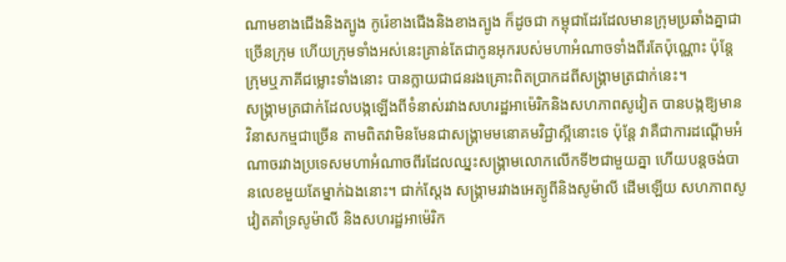ណាមខាងជើងនិងត្បូង កូរ៉េខាងជើងនិងខាងត្បូង ក៏ដូចជា កម្ពុជាដែរដែលមានក្រុមប្រឆាំងគ្នាជាច្រើនក្រុម ហើយក្រុមទាំងអស់នេះគ្រាន់តែជាកូនអុករបស់មហាអំណាចទាំងពីរតែប៉ុណ្ណោះ ប៉ុន្តែក្រុមឬភាគីជម្លោះទាំងនោះ បានក្លាយជាជនរងគ្រោះពិតប្រាកដពីសង្រ្គាមត្រជាក់នេះ។
សង្រ្គាមត្រជាក់ដែលបង្កឡើងពីទំនាស់រវាងសហរដ្ឋអាម៉េរិកនិងសហភាពសូវៀត បានបង្កឱ្យមានវិនាសកម្មជាច្រើន តាមពិតវាមិនមែនជាសង្រ្គាមមនោគមវិជ្ជាស្អីនោះទេ ប៉ុន្តែ វាគឺជាការដណ្ដើមអំណាចរវាងប្រទេសមហាអំណាចពីរដែលឈ្នះសង្គ្រាមលោកលើកទី២ជាមួយគ្នា ហើយបន្តចង់បានលេខមួយតែម្នាក់ឯងនោះ។ ជាក់ស្តែង សង្រ្គាមរវាងអេត្យូពីនិងសូម៉ាលី ដើមឡើយ សហភាពសូវៀតគាំទ្រសូម៉ាលី និងសហរដ្ឋអាម៉េរិក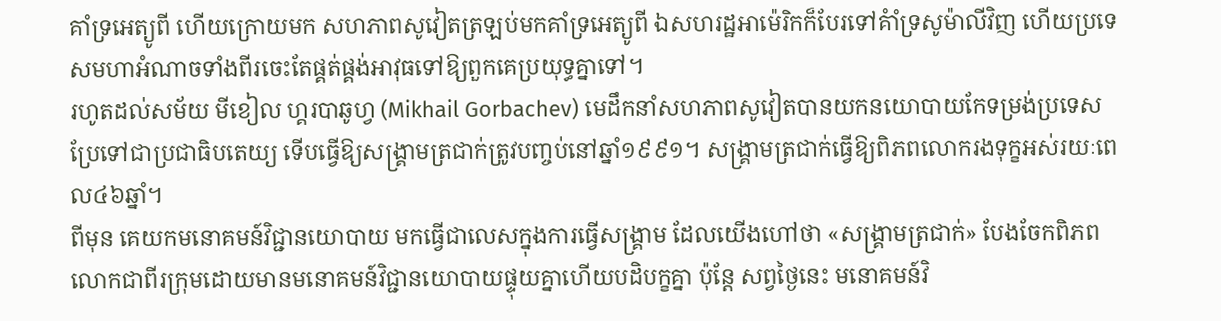គាំទ្រអេត្យូពី ហើយក្រោយមក សហភាពសូវៀតត្រឡប់មកគាំទ្រអេត្យូពី ឯសហរដ្ឋអាម៉េរិកក៏បែរទៅគំាំទ្រសូម៉ាលីវិញ ហើយប្រទេសមហាអំណាចទាំងពីរចេះតែផ្គត់ផ្គង់អាវុធទៅឱ្យពួកគេប្រយុទ្ធគ្នាទៅ។
រហូតដល់សម័យ មីខៀល ហ្គរបាឆូហ្វ (Mikhail Gorbachev) មេដឹកនាំសហភាពសូវៀតបានយកនយោបាយកែទម្រង់ប្រទេស ប្រែទៅជាប្រជាធិបតេយ្យ ទើបធ្វើឱ្យសង្រ្គាមត្រជាក់ត្រូវបញ្ចប់នៅឆ្នាំ១៩៩១។ សង្រ្គាមត្រជាក់ធ្វើឱ្យពិភពលោករងទុក្ខអស់រយៈពេល៤៦ឆ្នាំ។
ពីមុន គេយកមនោគមន៍វិជ្ជានយោបាយ មកធ្វើជាលេសក្នុងការធ្វើសង្រ្គាម ដែលយើងហៅថា «សង្រ្គាមត្រជាក់» បែងចែកពិភពលោកជាពីរក្រុមដោយមានមនោគមន៍វិជ្ជានយោបាយផ្ទុយគ្នាហើយបដិបក្ខគ្នា ប៉ុន្តែ សព្វថ្ងៃនេះ មនោគមន៍វិ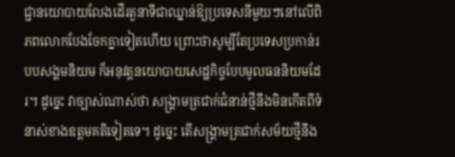ជ្ជានយោបាយលែងដើរតួនាទីជាឈ្នាន់ឱ្យប្រទេសនីមួយៗនៅលើពិភពលោកបែងចែកគ្នាទៀតហើយ ព្រោះថាសូម្បីតែប្រទេសប្រកាន់របបសង្គមនិយម ក៏អនុវត្តនយោបាយសេដ្ឋកិច្ចបែបមូលធននិយមដែរ។ ដូច្នេះ វាច្បាស់ណាស់ថា សង្រ្គាមត្រជាក់ជំនាន់ថ្មីនឹងមិនកើតពីទំនាស់ខាងឧត្ដមគតិទៀតទេ។ ដូច្នេះ តើសង្រ្គាមត្រជាក់សម័យថ្មីនឹង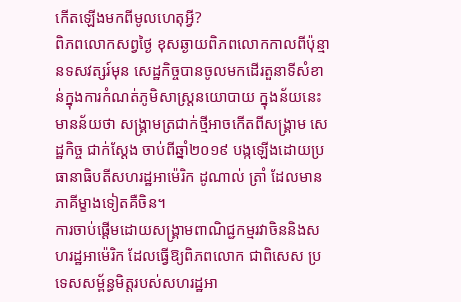កើតឡើងមកពីមូលហេតុអ្វី?
ពិភពលោកសព្វថ្ងៃ ខុសឆ្ងាយពិភពលោកកាលពីប៉ុន្មានទសវត្សរ៍មុន សេដ្ឋកិច្ចបានចូលមកដើរតួនាទីសំខាន់ក្នុងការកំណត់ភូមិសាស្រ្តនយោបាយ ក្នុងន័យនេះ មានន័យថា សង្រ្គាមត្រជាក់ថ្មីអាចកើតពីសង្រ្គាម សេដ្ឋកិច្ច ជាក់ស្ដែង ចាប់ពីឆ្នាំ២០១៩ បង្កឡើងដោយប្រធានាធិបតីសហរដ្ឋអាម៉េរិក ដូណាល់ ត្រាំ ដែលមានភាគីម្ខាងទៀតគឺចិន។
ការចាប់ផ្ដើមដោយសង្រ្គាមពាណិជ្ជកម្មរវាចិននិងសហរដ្ឋអាម៉េរិក ដែលធ្វើឱ្យពិភពលោក ជាពិសេស ប្រទេសសម្ព័ន្ធមិត្តរបស់សហរដ្ឋអា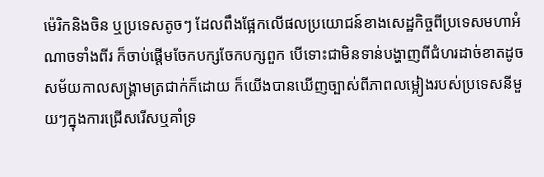ម៉េរិកនិងចិន ឬប្រទេសតូចៗ ដែលពឹងផ្អែកលើផលប្រយោជន៍ខាងសេដ្ឋកិច្ចពីប្រទេសមហាអំណាចទាំងពីរ ក៏ចាប់ផ្ដើមចែកបក្សចែកបក្សពួក បើទោះជាមិនទាន់បង្ហាញពីជំហរដាច់ខាតដូចសម័យកាលសង្រ្គាមត្រជាក់ក៏ដោយ ក៏យើងបានឃើញច្បាស់ពីភាពលម្អៀងរបស់ប្រទេសនីមួយៗក្នុងការជ្រើសរើសឬគាំទ្រ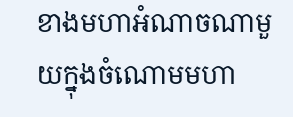ខាងមហាអំណាចណាមួយក្នុងចំណោមមហា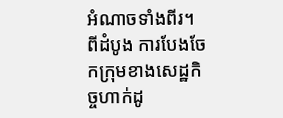អំណាចទាំងពីរ។ ពីដំបូង ការបែងចែកក្រុមខាងសេដ្ឋកិច្ចហាក់ដូ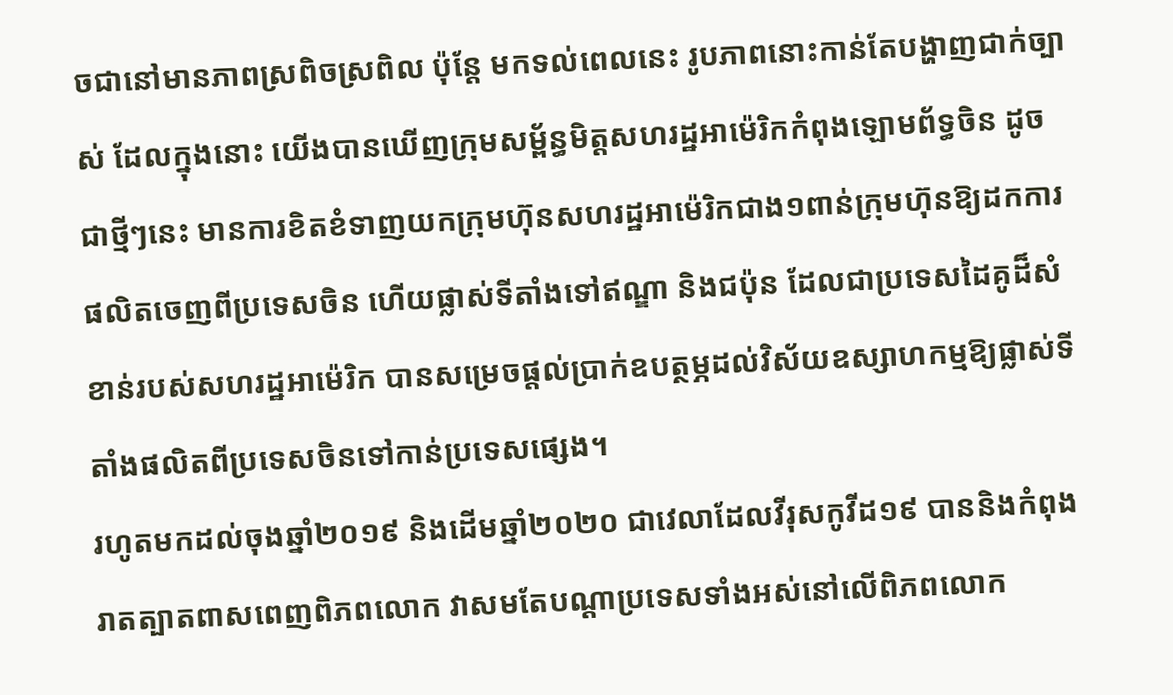ចជានៅមានភាពស្រពិចស្រពិល ប៉ុន្តែ មកទល់ពេលនេះ រូបភាពនោះកាន់តែបង្ហាញជាក់ច្បាស់ ដែលក្នុងនោះ យើងបានឃើញក្រុមសម្ព័ន្ធមិត្តសហរដ្ឋអាម៉េរិកកំពុងឡោមព័ទ្ធចិន ដូចជាថ្មីៗនេះ មានការខិតខំទាញយកក្រុមហ៊ុនសហរដ្ឋអាម៉េរិកជាង១ពាន់ក្រុមហ៊ុនឱ្យដកការផលិតចេញពីប្រទេសចិន ហើយផ្លាស់ទីតាំងទៅឥណ្ឌា និងជប៉ុន ដែលជាប្រទេសដៃគូដ៏សំខាន់របស់សហរដ្ឋអាម៉េរិក បានសម្រេចផ្ដល់ប្រាក់ឧបត្ថម្ភដល់វិស័យឧស្សាហកម្មឱ្យផ្លាស់ទីតាំងផលិតពីប្រទេសចិនទៅកាន់ប្រទេសផ្សេង។
រហូតមកដល់ចុងឆ្នាំ២០១៩ និងដើមឆ្នាំ២០២០ ជាវេលាដែលវីរុសកូវីដ១៩ បាននិងកំពុងរាតត្បាតពាសពេញពិភពលោក វាសមតែបណ្ដាប្រទេសទាំងអស់នៅលើពិភពលោក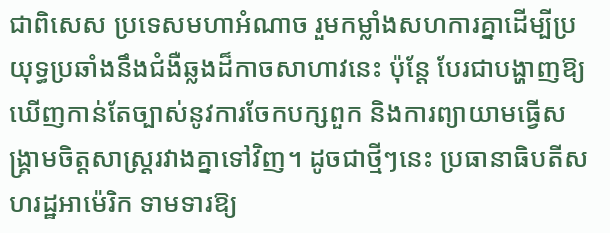ជាពិសេស ប្រទេសមហាអំណាច រួមកម្លាំងសហការគ្នាដើម្បីប្រយុទ្ធប្រឆាំងនឹងជំងឺឆ្លងដ៏កាចសាហាវនេះ ប៉ុន្តែ បែរជាបង្ហាញឱ្យឃើញកាន់តែច្បាស់នូវការចែកបក្សពួក និងការព្យាយាមធ្វើសង្រ្គាមចិត្តសាស្រ្តរវាងគ្នាទៅវិញ។ ដូចជាថ្មីៗនេះ ប្រធានាធិបតីសហរដ្ឋអាម៉េរិក ទាមទារឱ្យ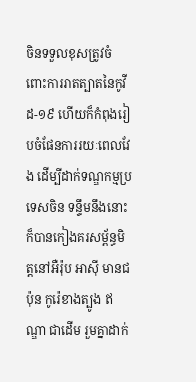ចិនទទួលខុសត្រូវចំពោះការរាតត្បាតនៃកូវីដ-១៩ ហើយក៏កំពុងរៀបចំផែនការរយៈពេលវែង ដើម្បីដាក់ទណ្ឌកម្មប្រទេសចិន ទន្ទឹមនឹងនោះក៏បានកៀងគរសម្ព័ន្ធមិត្តនៅអឺរ៉ុប អាស៊ី មានជប៉ុន កូរ៉េខាងត្បូង ឥណ្ឌា ជាដើម រួមគ្នាដាក់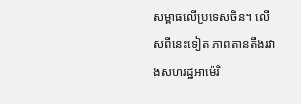សម្ពាធលើប្រទេសចិន។ លើសពីនេះទៀត ភាពតានតឹងរវាងសហរដ្ឋអាម៉េរិ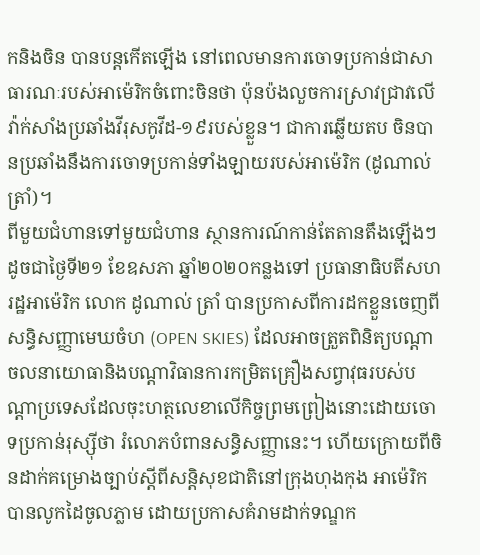កនិងចិន បានបន្តកើតឡើង នៅពេលមានការចោទប្រកាន់ជាសាធារណៈរបស់អាម៉េរិកចំពោះចិនថា ប៉ុនប៉ងលួចការស្រាវជ្រាវលើវ៉ាក់សាំងប្រឆាំងវីរុសកូវីដ-១៩របស់ខ្លួន។ ជាការឆ្លើយតប ចិនបានប្រឆាំងនឹងការចោទប្រកាន់ទាំងឡាយរបស់អាម៉េរិក (ដូណាល់ត្រាំ)។
ពីមួយជំហានទៅមួយជំហាន ស្ថានការណ៍កាន់តែតានតឹងឡើងៗ ដូចជាថ្ងៃទី២១ ខែឧសភា ឆ្នាំ២០២០កន្លងទៅ ប្រធានាធិបតីសហរដ្ឋអាម៉េរិក លោក ដូណាល់ ត្រាំ បានប្រកាសពីការដកខ្លួនចេញពីសន្ធិសញ្ញាមេឃចំហ (OPEN SKIES) ដែលអាចត្រួតពិនិត្យបណ្ដាចលនាយោធានិងបណ្ដាវិធានការកម្រិតគ្រឿងសព្វាវុធរបស់បណ្ដាប្រទេសដែលចុះហត្ថលេខាលើកិច្ចព្រមព្រៀងនោះដោយចោទប្រកាន់រុស្ស៊ីថា រំលោភបំពានសន្ធិសញ្ញានេះ។ ហើយក្រោយពីចិនដាក់គម្រោងច្បាប់ស្ដីពីសន្តិសុខជាតិនៅក្រុងហុងកុង អាម៉េរិក បានលូកដៃចូលភ្លាម ដោយប្រកាសគំរាមដាក់ទណ្ឌក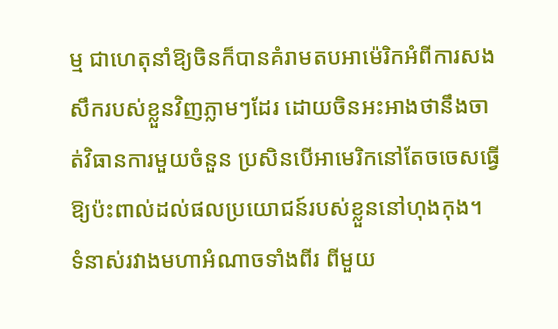ម្ម ជាហេតុនាំឱ្យចិនក៏បានគំរាមតបអាម៉េរិកអំពីការសងសឹករបស់ខ្លួនវិញភ្លាមៗដែរ ដោយចិនអះអាងថានឹងចាត់វិធានការមួយចំនួន ប្រសិនបើអាមេរិកនៅតែចចេសធ្វើឱ្យប៉ះពាល់ដល់ផលប្រយោជន៍របស់ខ្លួននៅហុងកុង។
ទំនាស់រវាងមហាអំណាចទាំងពីរ ពីមួយ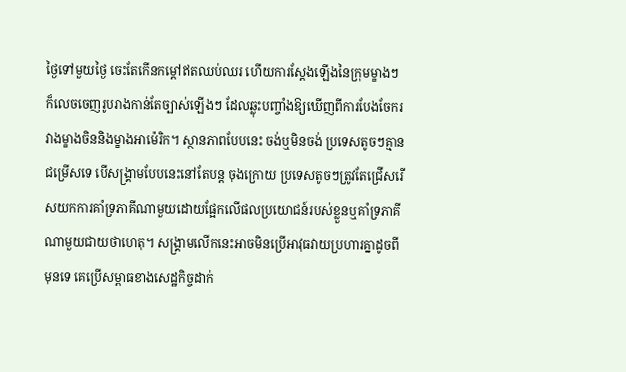ថ្ងៃទៅមួយថ្ងៃ ចេះតែកើនកម្ដៅឥតឈប់ឈរ ហើយការស្ដែងឡើងនៃក្រុមម្ខាងៗក៏លេចចេញរូបរាងកាន់តែច្បាស់ឡើងៗ ដែលឆ្លុះបញ្ចាំងឱ្យឃើញពីការបែងចែករវាងម្ខាងចិននិងម្ខាងអាម៉េរិក។ ស្ថានភាពបែបនេះ ចង់ឬមិនចង់ ប្រទេសតូចៗគ្មានជម្រើសទេ បើសង្រ្គាមបែបនេះនៅតែបន្ត ចុងក្រោយ ប្រទេសតូចៗត្រូវតែជ្រើសរើសយកការគាំទ្រភាគីណាមួយដោយផ្អែកលើផលប្រយោជន៍របស់ខ្លួនឬគាំទ្រភាគីណាមួយជាយថាហេតុ។ សង្រ្គាមលើកនេះអាចមិនប្រើអាវុធវាយប្រហារគ្នាដូចពីមុនទេ គេប្រើសម្ពាធខាងសេដ្ឋកិច្ចដាក់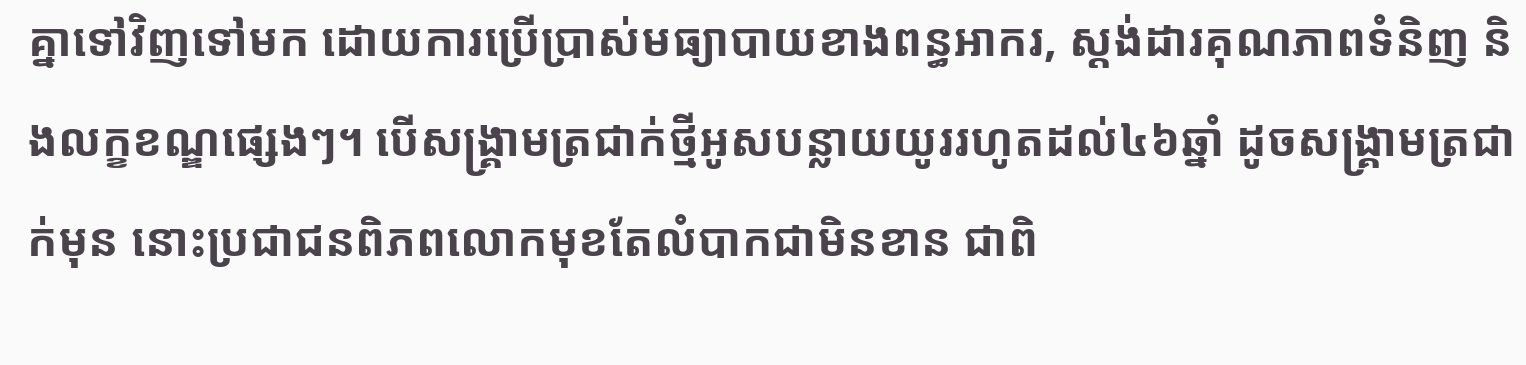គ្នាទៅវិញទៅមក ដោយការប្រើប្រាស់មធ្យាបាយខាងពន្ធអាករ, ស្តង់ដារគុណភាពទំនិញ និងលក្ខខណ្ឌផ្សេងៗ។ បើសង្រ្គាមត្រជាក់ថ្មីអូសបន្លាយយូររហូតដល់៤៦ឆ្នាំ ដូចសង្រ្គាមត្រជាក់មុន នោះប្រជាជនពិភពលោកមុខតែលំបាកជាមិនខាន ជាពិ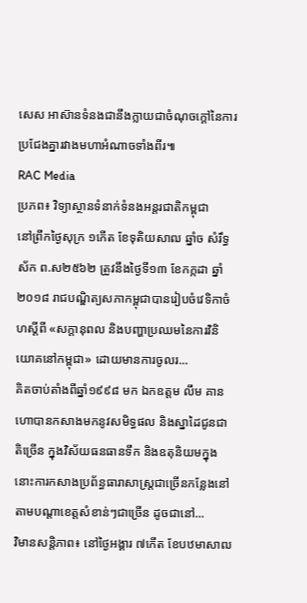សេស អាស៊ានទំនងជានឹងក្លាយជាចំណុចក្ដៅនៃការប្រជែងគ្នារវាងមហាអំណាចទាំងពីរ៕
RAC Media
ប្រភព៖ វិទ្យាស្ថានទំនាក់ទំនងអន្តរជាតិកម្ពុជា
នៅព្រឹកថ្ងៃសុក្រ ១កើត ខែទុតិយសាឍ ឆ្នាំច សំរឹទ្ធស័ក ព.ស២៥៦២ ត្រូវនឹងថ្ងៃទី១៣ ខែកក្កដា ឆ្នាំ២០១៨ រាជបណ្ឌិត្យសភាកម្ពុជាបានរៀបចំវេទិកាចំហស្តីពី «សក្តានុពល និងបញ្ហាប្រឈមនៃការវិនិយោគនៅកម្ពុជា» ដោយមានការចូលរ...
គិតចាប់តាំងពីឆ្នាំ១៩៩៨ មក ឯកឧត្តម លឹម គានហោបានកសាងមកនូវសមិទ្ធផល និងស្នាដៃជូនជាតិច្រើន ក្នុងវិស័យធនធានទឹក និងឧតុនិយមក្នុងនោះការកសាងប្រព័ន្ធធារាសាស្ត្រជាច្រើនកន្លែងនៅតាមបណ្តាខេត្តសំខាន់ៗជាច្រើន ដូចជានៅ...
វិមានសន្តិភាព៖ នៅថ្ងៃអង្គារ ៧កើត ខែបឋមាសាឍ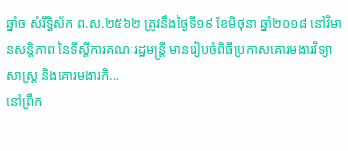ឆ្នាំច សំរឹទ្ធិស័ក ព.ស.២៥៦២ ត្រូវនឹងថ្ងៃទី១៩ ខែមិថុនា ឆ្នាំ២០១៨ នៅវិមានសន្តិភាព នៃទីស្តីការគណៈរដ្ឋមន្រ្តី មានរៀបចំពិធីប្រកាសគោរមងារវិទ្យាសាស្ត្រ និងគោរមងារកិ...
នៅព្រឹក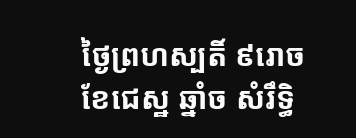ថ្ងៃព្រហស្បតិ៍ ៩រោច ខែជេស្ឋ ឆ្នាំច សំរឹទ្ធិ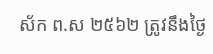ស័ក ព.ស ២៥៦២ ត្រូវនឹងថ្ងៃ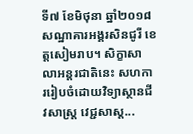ទី៧ ខែមិថុនា ឆ្នាំ២០១៨ សណ្ឋាគារអង្គរសិនជូរី ខេត្តសៀមរាប។ សិក្ខាសាលាអន្តរជាតិនេះ សហការរៀបចំដោយវិទ្យាស្ថានជីវសាស្ត្រ វេជ្ជសាស្ត...